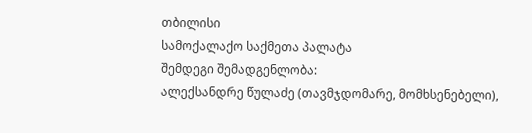თბილისი
სამოქალაქო საქმეთა პალატა
შემდეგი შემადგენლობა:
ალექსანდრე წულაძე (თავმჯდომარე, მომხსენებელი),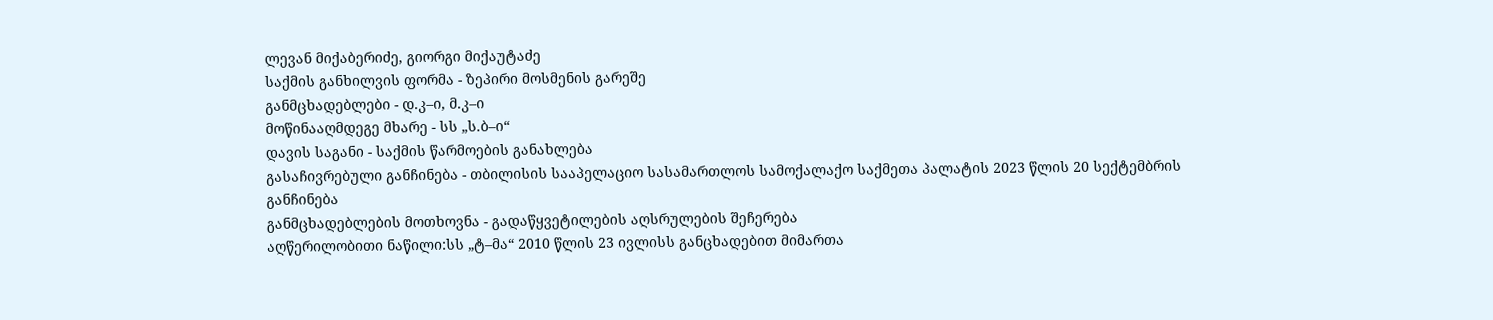ლევან მიქაბერიძე, გიორგი მიქაუტაძე
საქმის განხილვის ფორმა - ზეპირი მოსმენის გარეშე
განმცხადებლები - დ.კ–ი, მ.კ–ი
მოწინააღმდეგე მხარე - სს „ს.ბ–ი“
დავის საგანი - საქმის წარმოების განახლება
გასაჩივრებული განჩინება - თბილისის სააპელაციო სასამართლოს სამოქალაქო საქმეთა პალატის 2023 წლის 20 სექტემბრის განჩინება
განმცხადებლების მოთხოვნა - გადაწყვეტილების აღსრულების შეჩერება
აღწერილობითი ნაწილი:სს „ტ–მა“ 2010 წლის 23 ივლისს განცხადებით მიმართა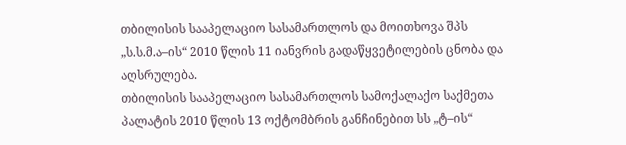თბილისის სააპელაციო სასამართლოს და მოითხოვა შპს „ს.ს.მ.ა–ის“ 2010 წლის 11 იანვრის გადაწყვეტილების ცნობა და აღსრულება.
თბილისის სააპელაციო სასამართლოს სამოქალაქო საქმეთა პალატის 2010 წლის 13 ოქტომბრის განჩინებით სს „ტ–ის“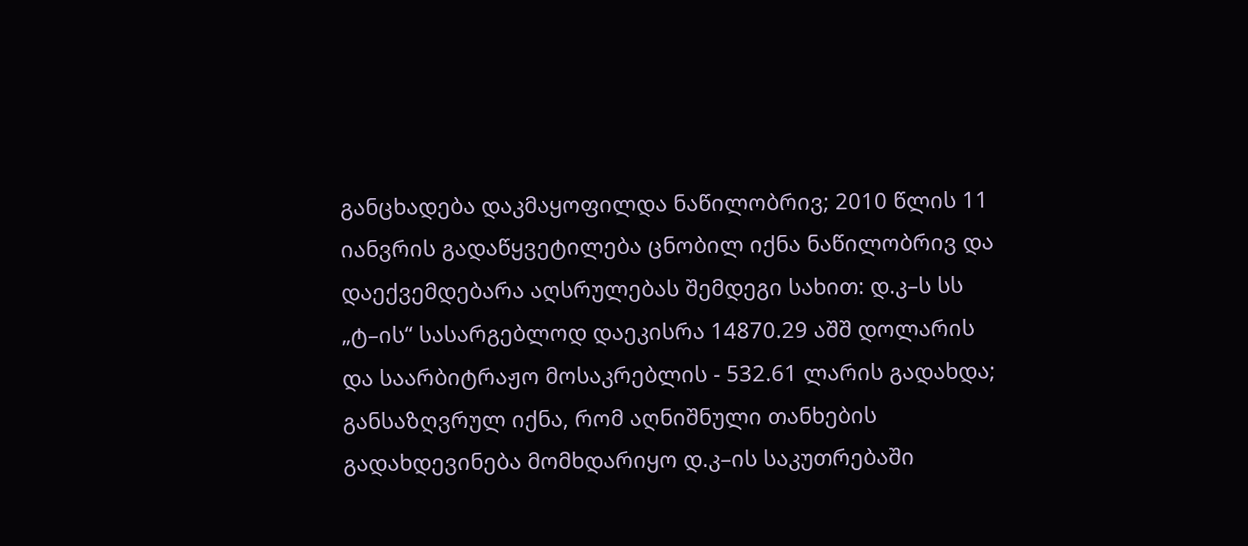განცხადება დაკმაყოფილდა ნაწილობრივ; 2010 წლის 11 იანვრის გადაწყვეტილება ცნობილ იქნა ნაწილობრივ და დაექვემდებარა აღსრულებას შემდეგი სახით: დ.კ–ს სს „ტ–ის“ სასარგებლოდ დაეკისრა 14870.29 აშშ დოლარის და საარბიტრაჟო მოსაკრებლის - 532.61 ლარის გადახდა; განსაზღვრულ იქნა, რომ აღნიშნული თანხების გადახდევინება მომხდარიყო დ.კ–ის საკუთრებაში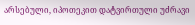არსებული, იპოთეკით დატვირთული უძრავი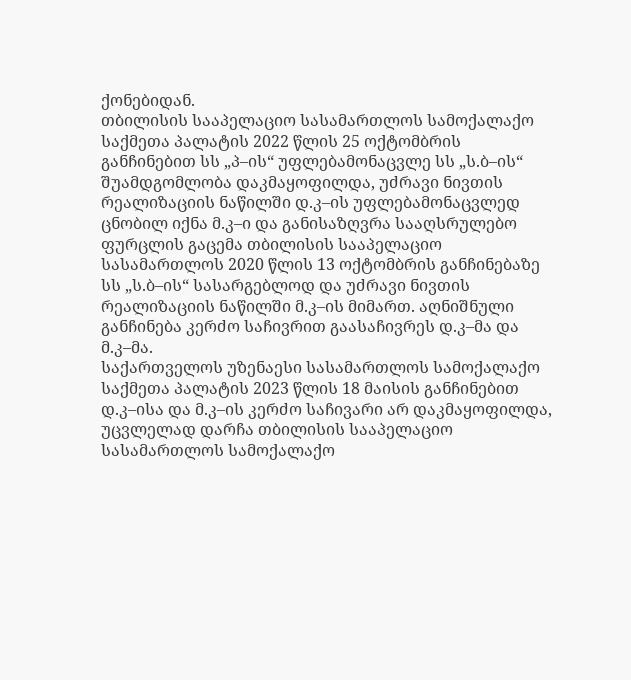ქონებიდან.
თბილისის სააპელაციო სასამართლოს სამოქალაქო საქმეთა პალატის 2022 წლის 25 ოქტომბრის განჩინებით სს „პ–ის“ უფლებამონაცვლე სს „ს.ბ–ის“ შუამდგომლობა დაკმაყოფილდა, უძრავი ნივთის რეალიზაციის ნაწილში დ.კ–ის უფლებამონაცვლედ ცნობილ იქნა მ.კ–ი და განისაზღვრა სააღსრულებო ფურცლის გაცემა თბილისის სააპელაციო სასამართლოს 2020 წლის 13 ოქტომბრის განჩინებაზე სს „ს.ბ–ის“ სასარგებლოდ და უძრავი ნივთის რეალიზაციის ნაწილში მ.კ–ის მიმართ. აღნიშნული განჩინება კერძო საჩივრით გაასაჩივრეს დ.კ–მა და მ.კ–მა.
საქართველოს უზენაესი სასამართლოს სამოქალაქო საქმეთა პალატის 2023 წლის 18 მაისის განჩინებით დ.კ–ისა და მ.კ–ის კერძო საჩივარი არ დაკმაყოფილდა, უცვლელად დარჩა თბილისის სააპელაციო სასამართლოს სამოქალაქო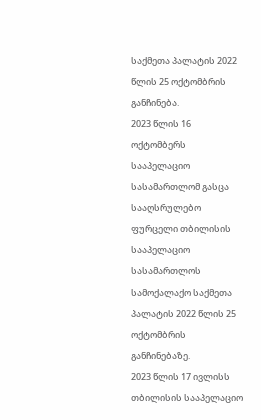საქმეთა პალატის 2022 წლის 25 ოქტომბრის განჩინება.
2023 წლის 16 ოქტომბერს სააპელაციო სასამართლომ გასცა სააღსრულებო ფურცელი თბილისის სააპელაციო სასამართლოს სამოქალაქო საქმეთა პალატის 2022 წლის 25 ოქტომბრის განჩინებაზე.
2023 წლის 17 ივლისს თბილისის სააპელაციო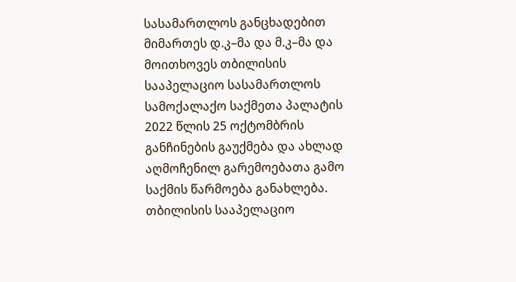სასამართლოს განცხადებით მიმართეს დ.კ–მა და მ.კ–მა და მოითხოვეს თბილისის სააპელაციო სასამართლოს სამოქალაქო საქმეთა პალატის 2022 წლის 25 ოქტომბრის განჩინების გაუქმება და ახლად აღმოჩენილ გარემოებათა გამო საქმის წარმოება განახლება.
თბილისის სააპელაციო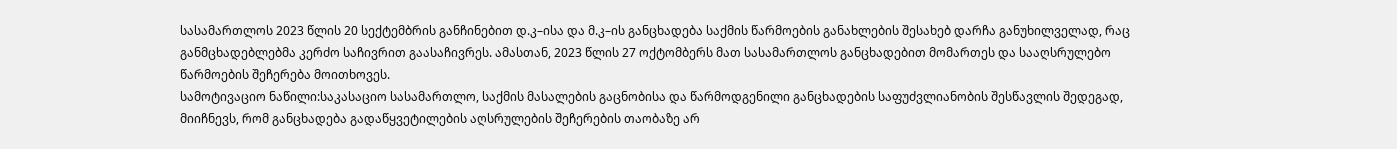სასამართლოს 2023 წლის 20 სექტემბრის განჩინებით დ.კ–ისა და მ.კ–ის განცხადება საქმის წარმოების განახლების შესახებ დარჩა განუხილველად, რაც განმცხადებლებმა კერძო საჩივრით გაასაჩივრეს. ამასთან, 2023 წლის 27 ოქტომბერს მათ სასამართლოს განცხადებით მომართეს და სააღსრულებო წარმოების შეჩერება მოითხოვეს.
სამოტივაციო ნაწილი:საკასაციო სასამართლო, საქმის მასალების გაცნობისა და წარმოდგენილი განცხადების საფუძვლიანობის შესწავლის შედეგად, მიიჩნევს, რომ განცხადება გადაწყვეტილების აღსრულების შეჩერების თაობაზე არ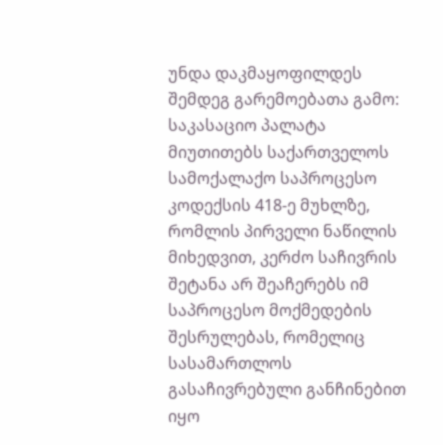უნდა დაკმაყოფილდეს შემდეგ გარემოებათა გამო:
საკასაციო პალატა მიუთითებს საქართველოს სამოქალაქო საპროცესო კოდექსის 418-ე მუხლზე, რომლის პირველი ნაწილის მიხედვით, კერძო საჩივრის შეტანა არ შეაჩერებს იმ საპროცესო მოქმედების შესრულებას, რომელიც სასამართლოს გასაჩივრებული განჩინებით იყო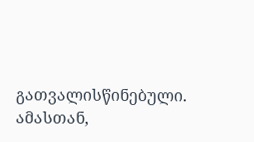გათვალისწინებული. ამასთან,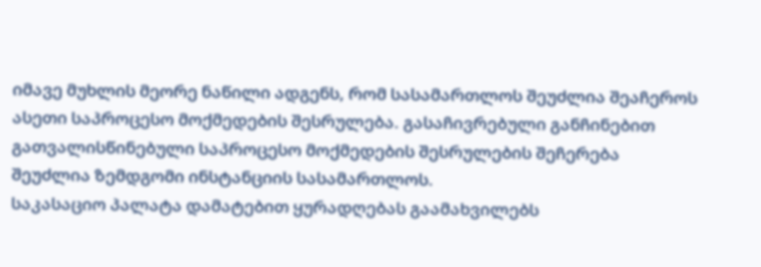იმავე მუხლის მეორე ნაწილი ადგენს, რომ სასამართლოს შეუძლია შეაჩეროს ასეთი საპროცესო მოქმედების შესრულება. გასაჩივრებული განჩინებით გათვალისწინებული საპროცესო მოქმედების შესრულების შეჩერება შეუძლია ზემდგომი ინსტანციის სასამართლოს.
საკასაციო პალატა დამატებით ყურადღებას გაამახვილებს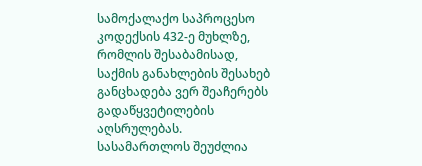სამოქალაქო საპროცესო კოდექსის 432-ე მუხლზე, რომლის შესაბამისად, საქმის განახლების შესახებ განცხადება ვერ შეაჩერებს გადაწყვეტილების აღსრულებას. სასამართლოს შეუძლია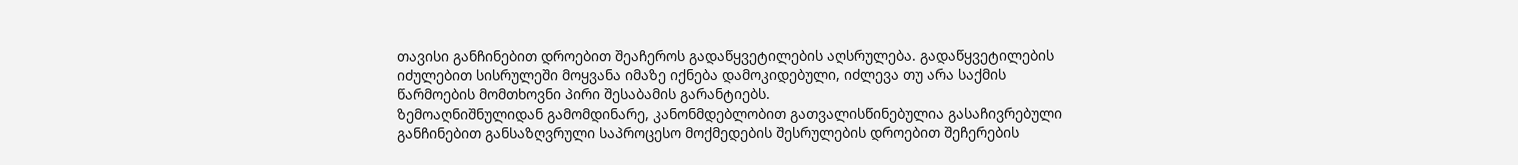თავისი განჩინებით დროებით შეაჩეროს გადაწყვეტილების აღსრულება. გადაწყვეტილების იძულებით სისრულეში მოყვანა იმაზე იქნება დამოკიდებული, იძლევა თუ არა საქმის წარმოების მომთხოვნი პირი შესაბამის გარანტიებს.
ზემოაღნიშნულიდან გამომდინარე, კანონმდებლობით გათვალისწინებულია გასაჩივრებული განჩინებით განსაზღვრული საპროცესო მოქმედების შესრულების დროებით შეჩერების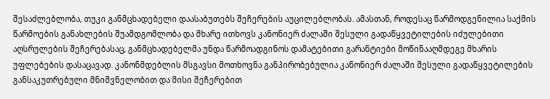შესაძლებლობა, თუკი განმცხადებელი დაასაბუთებს შეჩერების აუცილებლობას. ამასთან, როდესაც წარმოდგენილია საქმის წარმოების განახლების შუამდგომლობა და მხარე ითხოვს კანონიერ ძალაში შესული გადაწყვეტილების იძულებითი აღსრულების შეჩერებასაც, განმცხადებელმა უნდა წარმოადგინოს დამატებითი გარანტიები მოწინააღმდეგე მხარის უფლებების დასაცავად. კანონმდებლის მსგავსი მოთხოვნა განპირობებულია კანონიერ ძალაში შესული გადაწყვეტილების განსაკუთრებული მნიშვნელობით და მისი შეჩერებით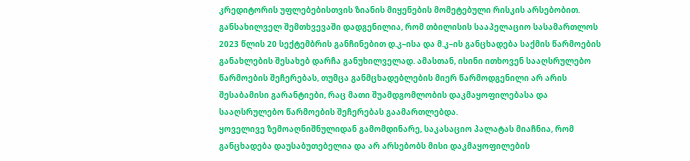კრედიტორის უფლებებისთვის ზიანის მიყენების მომეტებული რისკის არსებობით.
განსახილველ შემთხვევაში დადგენილია, რომ თბილისის სააპელაციო სასამართლოს 2023 წლის 20 სექტემბრის განჩინებით დ.კ–ისა და მ.კ–ის განცხადება საქმის წარმოების განახლების შესახებ დარჩა განუხილველად. ამასთან, ისინი ითხოვენ სააღსრულებო წარმოების შეჩერებას, თუმცა განმცხადებლების მიერ წარმოდგენილი არ არის შესაბამისი გარანტიები, რაც მათი შუამდგომლობის დაკმაყოფილებასა და სააღსრულებო წარმოების შეჩერებას გაამართლებდა.
ყოველივე ზემოაღნიშნულიდან გამომდინარე, საკასაციო პალატას მიაჩნია, რომ განცხადება დაუსაბუთებელია და არ არსებობს მისი დაკმაყოფილების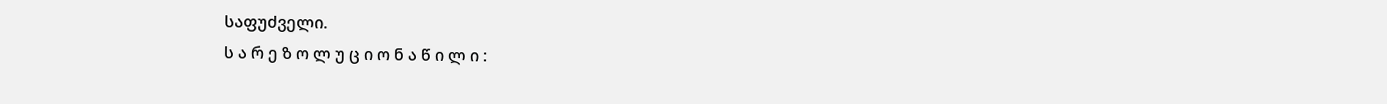საფუძველი.
ს ა რ ე ზ ო ლ უ ც ი ო ნ ა წ ი ლ ი :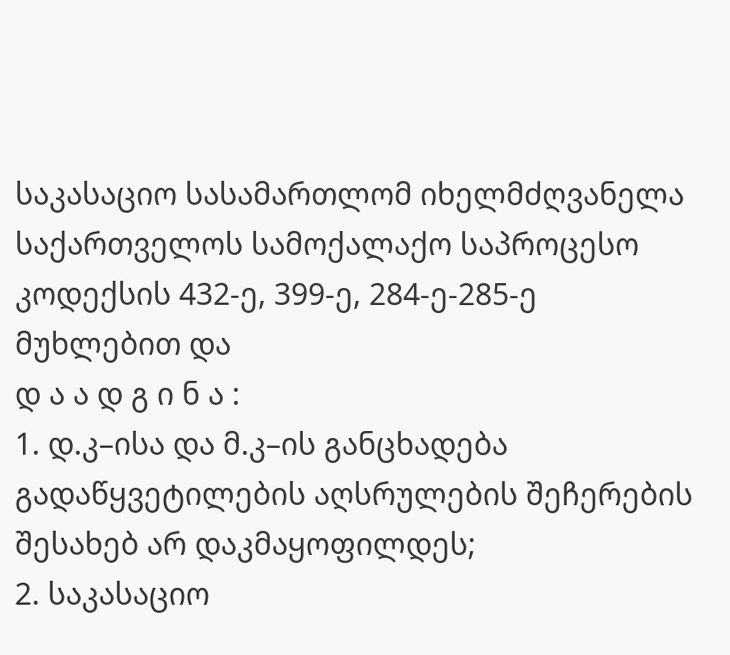საკასაციო სასამართლომ იხელმძღვანელა საქართველოს სამოქალაქო საპროცესო კოდექსის 432-ე, 399-ე, 284-ე-285-ე მუხლებით და
დ ა ა დ გ ი ნ ა :
1. დ.კ–ისა და მ.კ–ის განცხადება გადაწყვეტილების აღსრულების შეჩერების შესახებ არ დაკმაყოფილდეს;
2. საკასაციო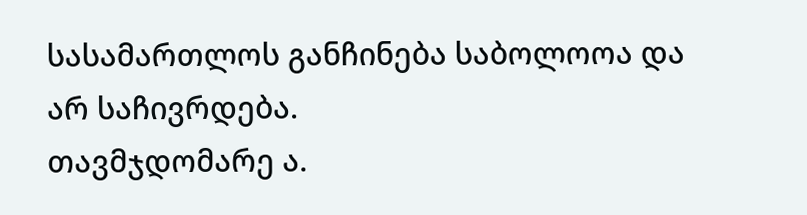სასამართლოს განჩინება საბოლოოა და არ საჩივრდება.
თავმჯდომარე ა.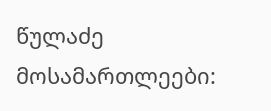წულაძე
მოსამართლეები: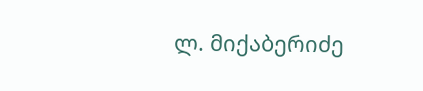ლ. მიქაბერიძე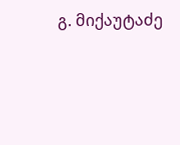გ. მიქაუტაძე